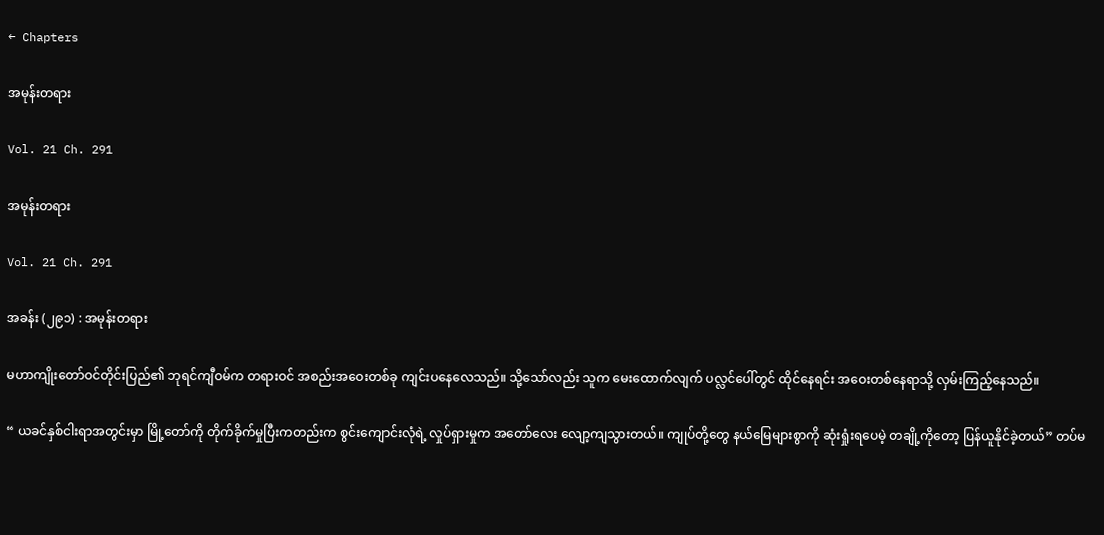← Chapters

အမုန်းတရား

Vol. 21 Ch. 291

အမုန်းတရား

Vol. 21 Ch. 291

အခန်း (၂၉၁) : အမုန်းတရား

မဟာကျိုးတော်ဝင်တိုင်းပြည်၏ ဘုရင်ကျီဝမ်က တရားဝင် အစည်းအဝေးတစ်ခု ကျင်းပနေလေသည်။ သို့သော်လည်း သူက မေးထောက်လျက် ပလ္လင်ပေါ်တွင် ထိုင်နေရင်း အဝေးတစ်နေရာသို့ လှမ်းကြည့်နေသည်။

“ ယခင်နှစ်ငါးရာအတွင်းမှာ မြို့တော်ကို တိုက်ခိုက်မှုပြီးကတည်းက စွင်းကျောင်းလုံရဲ့ လှုပ်ရှားမှုက အတော်လေး လျော့ကျသွားတယ်။ ကျုပ်တို့တွေ နယ်မြေများစွာကို ဆုံးရှုံးရပေမဲ့ တချို့ကိုတော့ ပြန်ယူနိုင်ခဲ့တယ်” တပ်မ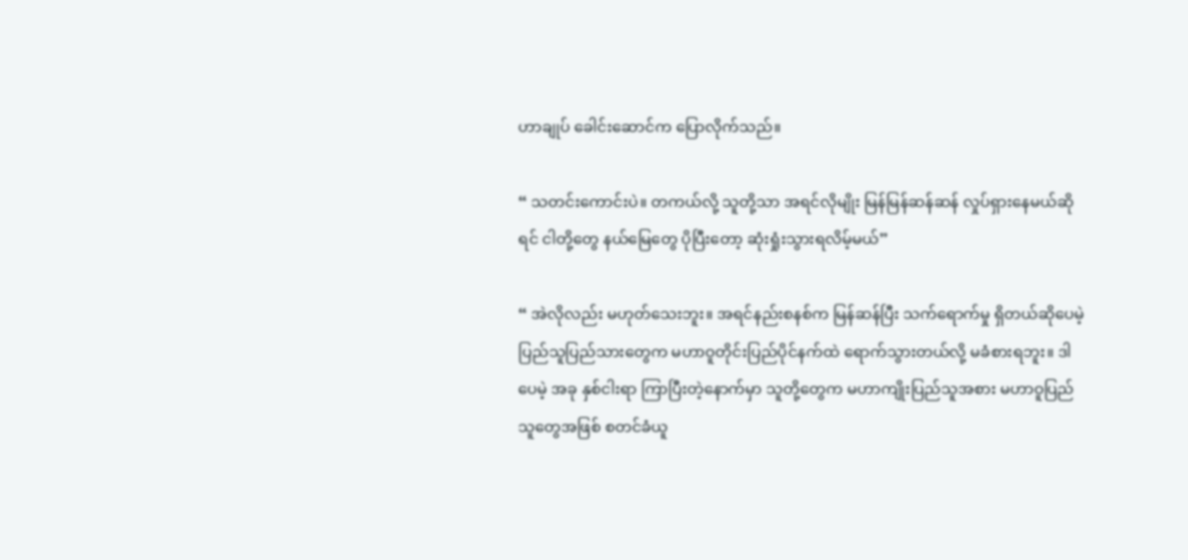ဟာချုပ် ခေါင်းဆောင်က ပြောလိုက်သည်။

“ သတင်းကောင်းပဲ။ တကယ်လို့ သူတို့သာ အရင်လိုမျိုး မြန်မြန်ဆန်ဆန် လှုပ်ရှားနေမယ်ဆိုရင် ငါတို့တွေ နယ်မြေတွေ ပိုပြီးတော့ ဆုံးရှုံးသွားရလိမ့်မယ်”

“ အဲလိုလည်း မဟုတ်သေးဘူး။ အရင်နည်းစနစ်က မြန်ဆန်ပြီး သက်ရောက်မှု ရှိတယ်ဆိုပေမဲ့ ပြည်သူပြည်သားတွေက မဟာဝူတိုင်းပြည်ပိုင်နက်ထဲ ရောက်သွားတယ်လို့ မခံစားရဘူး။ ဒါပေမဲ့ အခု နှစ်ငါးရာ ကြာပြီးတဲ့နောက်မှာ သူတို့တွေက မဟာကျိုးပြည်သူအစား မဟာဝူပြည်သူတွေအဖြစ် စတင်ခံယူ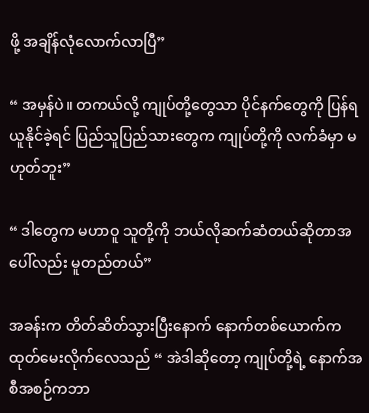ဖို့ အချိန်လုံလောက်လာပြီ”

“ အမှန်ပဲ။ တကယ်လို့ ကျုပ်တို့တွေသာ ပိုင်နက်တွေကို ပြန်ရယူနိုင်ခဲ့ရင် ပြည်သူပြည်သားတွေက ကျုပ်တို့ကို လက်ခံမှာ မဟုတ်ဘူး”

“ ဒါတွေက မဟာဝူ သူတို့ကို ဘယ်လိုဆက်ဆံတယ်ဆိုတာအပေါ်လည်း မူတည်တယ်”

အခန်းက တိတ်ဆိတ်သွားပြီးနောက် နောက်တစ်ယောက်က ထုတ်မေးလိုက်လေသည် “ အဲဒါဆိုတော့ ကျုပ်တို့ရဲ့ နောက်အစီအစဉ်ကဘာ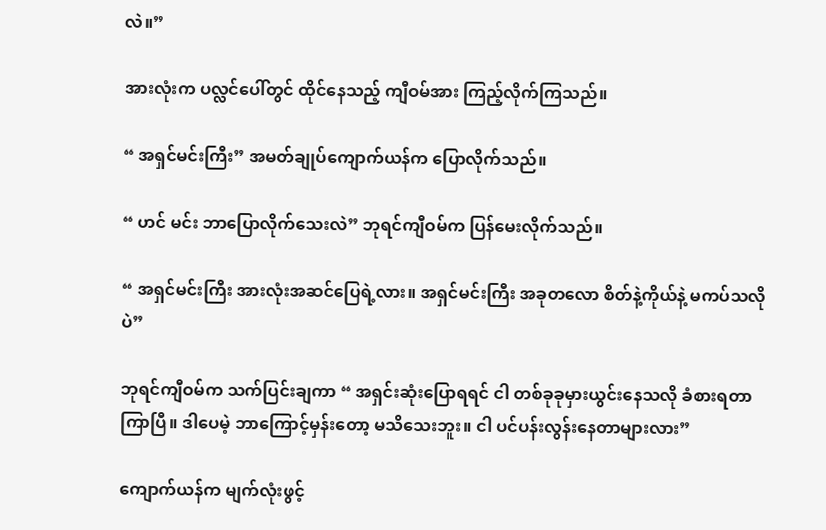လဲ။”

အားလုံးက ပလ္လင်ပေါ်တွင် ထိုင်နေသည့် ကျီဝမ်အား ကြည့်လိုက်ကြသည်။

“ အရှင်မင်းကြီး” အမတ်ချုပ်ကျောက်ယန်က ပြောလိုက်သည်။

“ ဟင် မင်း ဘာပြောလိုက်သေးလဲ” ဘုရင်ကျီဝမ်က ပြန်မေးလိုက်သည်။

“ အရှင်မင်းကြီး အားလုံးအဆင်ပြေရဲ့လား။ အရှင်မင်းကြီး အခုတလော စိတ်နဲ့ကိုယ်နဲ့ မကပ်သလိုပဲ”

ဘုရင်ကျီဝမ်က သက်ပြင်းချကာ “ အရှင်းဆုံးပြောရရင် ငါ တစ်ခုခုမှားယွင်းနေသလို ခံစားရတာ ကြာပြီ။ ဒါပေမဲ့ ဘာကြောင့်မှန်းတော့ မသိသေးဘူး။ ငါ ပင်ပန်းလွန်းနေတာများလား”

ကျောက်ယန်က မျက်လုံးဖွင့်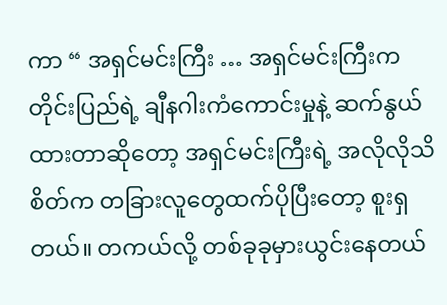ကာ “ အရှင်မင်းကြီး … အရှင်မင်းကြီးက တိုင်းပြည်ရဲ့ ချီနဂါးကံကောင်းမှုနဲ့ ဆက်နွယ်ထားတာဆိုတော့ အရှင်မင်းကြီးရဲ့ အလိုလိုသိစိတ်က တခြားလူတွေထက်ပိုပြီးတော့ စူးရှတယ်။ တကယ်လို့ တစ်ခုခုမှားယွင်းနေတယ်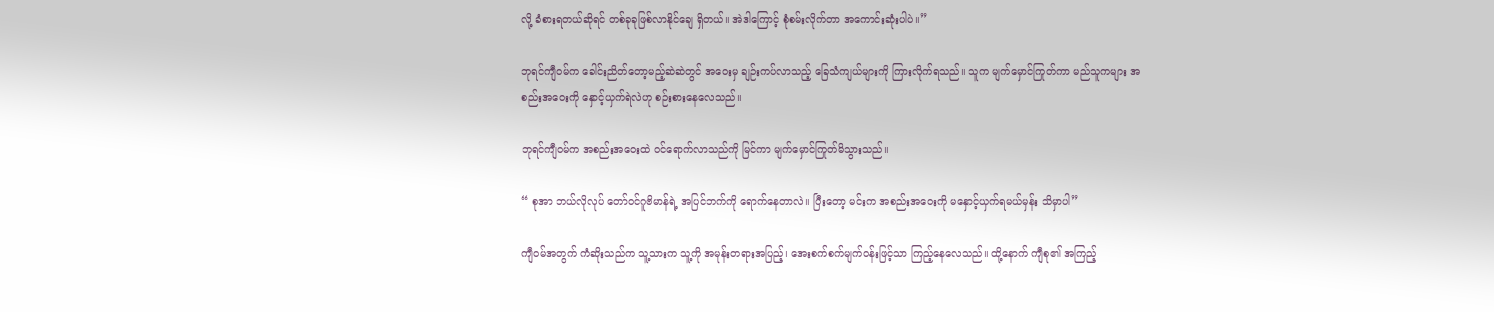လို့ ခံစားရတယ်ဆိုရင် တစ်ခုခုဖြစ်လာနိုင်ချေ ရှိတယ်။ အဲဒါကြောင့် စုံစမ်းလိုက်တာ အကောင်းဆုံးပါပဲ။”

ဘုရင်ကျီဝမ်က ခေါင်းညိတ်တော့မည့်ဆဲဆဲတွင် အဝေးမှ ချဉ်းကပ်လာသည့် ခြေသံကျယ်များကို ကြားလိုက်ရသည်။ သူက မျက်မှောင်ကြုတ်ကာ မည်သူကများ အစည်းအဝေးကို နှောင့်ယှက်ရဲလဲဟု စဉ်းစားနေလေသည်။

ဘုရင်ကျီဝမ်က အစည်းအဝေးထဲ ဝင်ရောက်လာသည်ကို မြင်ကာ မျက်မှောင်ကြုတ်မိသွားသည်။

“ စုအာ ဘယ်လိုလုပ် တော်ဝင်ဂူဗိမာန်ရဲ့ အပြင်ဘက်ကို ရောက်နေတာလဲ။ ပြီးတော့ မင်းက အစည်းအဝေးကို မနှောင့်ယှက်ရမယ်မှန်း သိမှာပါ”

ကျီဝမ်အတွက် ကံဆိုးသည်က သူ့သားက သူ့ကို အမုန်းတရားအပြည့်၊ အေးစက်စက်မျက်ဝန်းဖြင့်သာ ကြည့်နေလေသည်။ ထို့နောက် ကျီစု၏ အကြည့်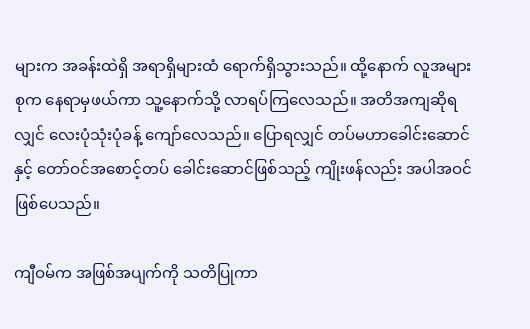များက အခန်းထဲရှိ အရာရှိများထံ ရောက်ရှိသွားသည်။ ထို့နောက် လူအများစုက နေရာမှဖယ်ကာ သူ့နောက်သို့ လာရပ်ကြလေသည်။ အတိအကျဆိုရလျှင် လေးပုံသုံးပုံခန့် ကျော်လေသည်။ ပြောရလျှင် တပ်မဟာခေါင်းဆောင်နှင့် တော်ဝင်အစောင့်တပ် ခေါင်းဆောင်ဖြစ်သည့် ကျိုးဖန်လည်း အပါအဝင် ဖြစ်ပေသည်။

ကျီဝမ်က အဖြစ်အပျက်ကို သတိပြုကာ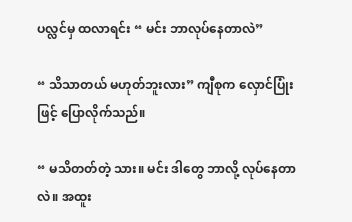ပလ္လင်မှ ထလာရင်း “ မင်း ဘာလုပ်နေတာလဲ”

“ သိသာတယ် မဟုတ်ဘူးလား” ကျီစုက လှောင်ပြုံးဖြင့် ပြောလိုက်သည်။

“ မသိတတ်တဲ့ သား။ မင်း ဒါတွေ ဘာလို့ လုပ်နေတာလဲ။ အထူး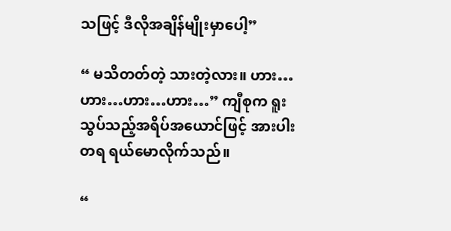သဖြင့် ဒီလိုအချိန်မျိုးမှာပေါ့”

“ မသိတတ်တဲ့ သားတဲ့လား။ ဟား…ဟား…ဟား…ဟား…” ကျီစုက ရူးသွပ်သည့်အရိပ်အယောင်ဖြင့် အားပါးတရ ရယ်မောလိုက်သည်။

“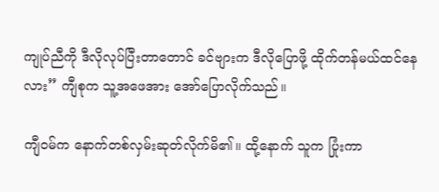ကျုပ်ညီကို ဒီလိုလုပ်ပြီးတာတောင် ခင်ဗျားက ဒီလိုပြောဖို့ ထိုက်တန်မယ်ထင်နေလား” ကျီစုက သူ့အဖေအား အော်ပြောလိုက်သည်။

ကျီဝမ်က နောက်တစ်လှမ်းဆုတ်လိုက်မိ၏။ ထို့နောက် သူက ပြုံးကာ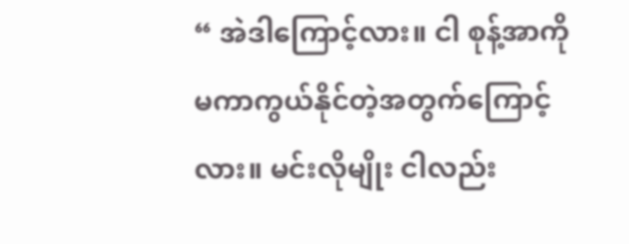“ အဲဒါကြောင့်လား။ ငါ စုန့်အာကို မကာကွယ်နိုင်တဲ့အတွက်ကြောင့်လား။ မင်းလိုမျိုး ငါလည်း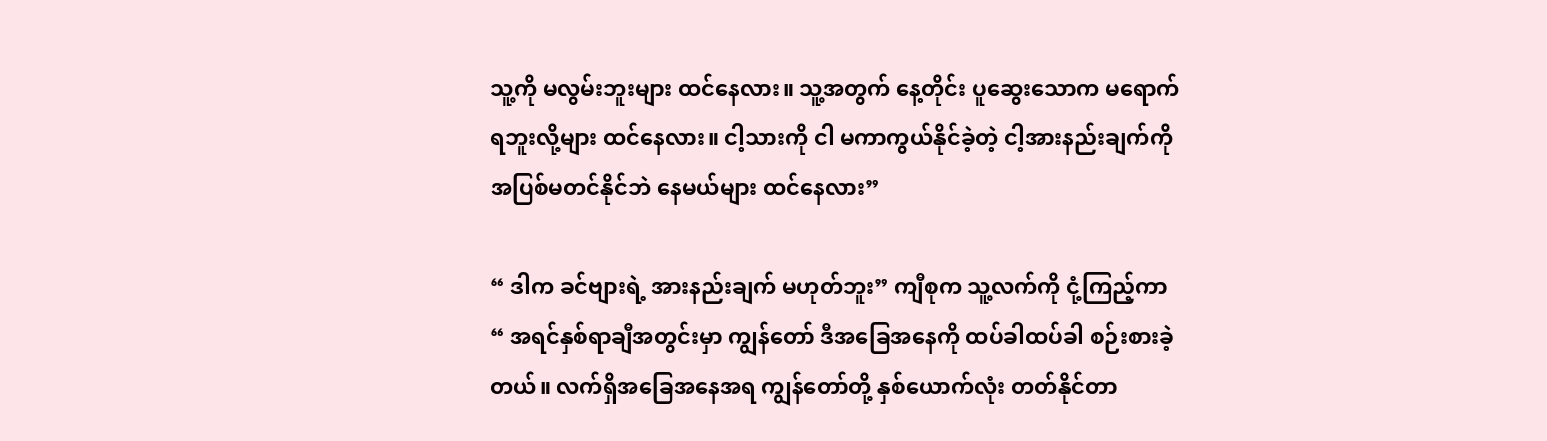သူ့ကို မလွမ်းဘူးများ ထင်နေလား။ သူ့အတွက် နေ့တိုင်း ပူဆွေးသောက မရောက်ရဘူးလို့များ ထင်နေလား။ ငါ့သားကို ငါ မကာကွယ်နိုင်ခဲ့တဲ့ ငါ့အားနည်းချက်ကို အပြစ်မတင်နိုင်ဘဲ နေမယ်များ ထင်နေလား”

“ ဒါက ခင်ဗျားရဲ့ အားနည်းချက် မဟုတ်ဘူး” ကျီစုက သူ့လက်ကို ငုံ့ကြည့်ကာ “ အရင်နှစ်ရာချီအတွင်းမှာ ကျွန်တော် ဒီအခြေအနေကို ထပ်ခါထပ်ခါ စဉ်းစားခဲ့တယ်။ လက်ရှိအခြေအနေအရ ကျွန်တော်တို့ နှစ်ယောက်လုံး တတ်နိုင်တာ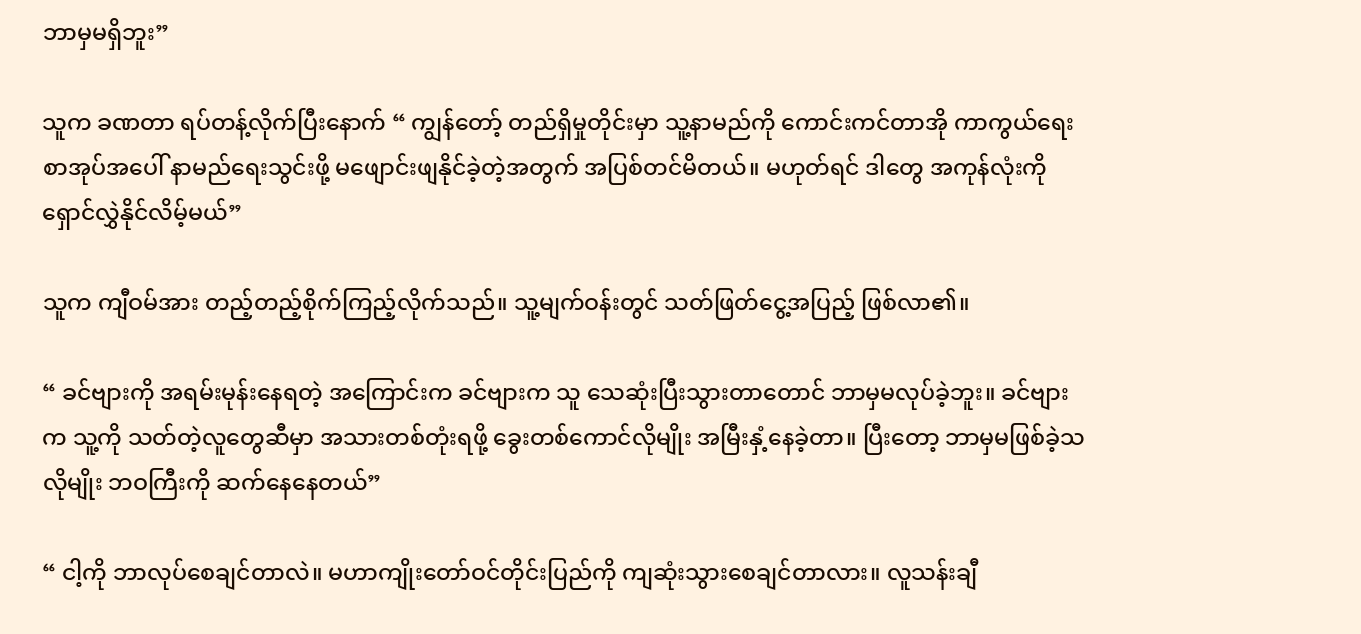ဘာမှမရှိဘူး”

သူက ခဏတာ ရပ်တန့်လိုက်ပြီးနောက် “ ကျွန်တော့် တည်ရှိမှုတိုင်းမှာ သူ့နာမည်ကို ကောင်းကင်တာအို ကာကွယ်ရေးစာအုပ်အပေါ် နာမည်ရေးသွင်းဖို့ မဖျောင်းဖျနိုင်ခဲ့တဲ့အတွက် အပြစ်တင်မိတယ်။ မဟုတ်ရင် ဒါတွေ အကုန်လုံးကို ရှောင်လွှဲနိုင်လိမ့်မယ်”

သူက ကျီဝမ်အား တည့်တည့်စိုက်ကြည့်လိုက်သည်။ သူ့မျက်ဝန်းတွင် သတ်ဖြတ်ငွေ့အပြည့် ဖြစ်လာ၏။

“ ခင်ဗျားကို အရမ်းမုန်းနေရတဲ့ အကြောင်းက ခင်ဗျားက သူ သေဆုံးပြီးသွားတာတောင် ဘာမှမလုပ်ခဲ့ဘူး။ ခင်ဗျားက သူ့ကို သတ်တဲ့လူတွေဆီမှာ အသားတစ်တုံးရဖို့ ခွေးတစ်ကောင်လိုမျိုး အမြီးနှံ့နေခဲ့တာ။ ပြီးတော့ ဘာမှမဖြစ်ခဲ့သလိုမျိုး ဘဝကြီးကို ဆက်နေနေတယ်”

“ ငါ့ကို ဘာလုပ်စေချင်တာလဲ။ မဟာကျိုးတော်ဝင်တိုင်းပြည်ကို ကျဆုံးသွားစေချင်တာလား။ လူသန်းချီ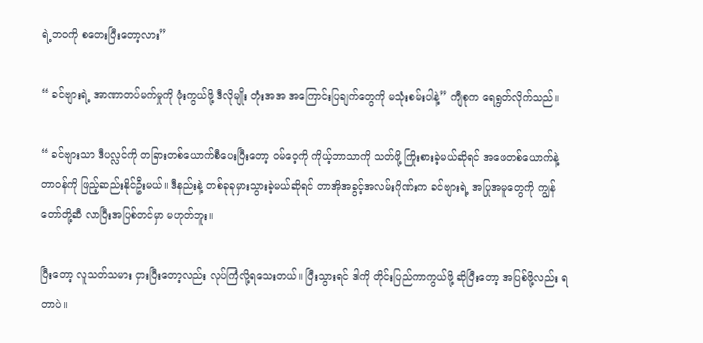ရဲ့ဘဝကို စတေးပြီးတော့လား”

“ ခင်ဗျားရဲ့ အာဏာတပ်မက်မှုကို ဖုံးကွယ်ဖို့ ဒီလိုမျိုး တုံးအအ အကြောင်းပြချက်တွေကို မသုံးစမ်းပါနဲ့” ကျီစုက ရေရွတ်လိုက်သည်။

“ ခင်ဗျားသာ ဒီပလ္လင်ကို တခြားတစ်ယောက်စီပေးပြီးတော့ ဝမ်ဝေ့ကို ကိုယ့်ဘာသာကို သတ်ဖို့ ကြိုးစားခဲ့မယ်ဆိုရင် အဖေတစ်ယောက်နဲ့ တာဝန်ကို ဖြည့်ဆည်းနိုင်ဦးမယ်။ ဒီနည်းနဲ့ တစ်ခုခုမှားသွားခဲ့မယ်ဆိုရင် တာအိုအခွင့်အလမ်းဂိုဏ်းက ခင်ဗျားရဲ့ အပြုအမူတွေကို ကျွန်တော်တို့ဆီ လာပြီးအပြစ်တင်မှာ မဟုတ်ဘူး။

ပြီးတော့ လူသတ်သမား ငှားပြီးတော့လည်း လုပ်ကြံလို့ရသေးတယ်။ ပြီးသွားရင် ဒါကို တိုင်းပြည်ကာကွယ်ဖို့ ဆိုပြီးတော့ အပြစ်ဖို့လည်း ရတာပဲ။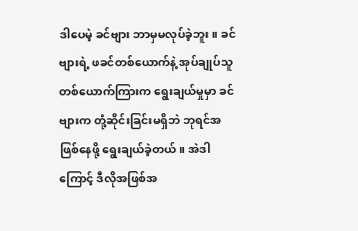ဒါပေမဲ့ ခင်ဗျား ဘာမှမလုပ်ခဲ့ဘူး။ ခင်ဗျားရဲ့ ဖခင်တစ်ယောက်နဲ့ အုပ်ချုပ်သူတစ်ယောက်ကြားက ရွေးချယ်မှုမှာ ခင်ဗျားက တုံ့ဆိုင်းခြင်းမရှိဘဲ ဘုရင်အဖြစ်နေဖို့ ရွေးချယ်ခဲ့တယ်။ အဲဒါကြောင့် ဒီလိုအဖြစ်အ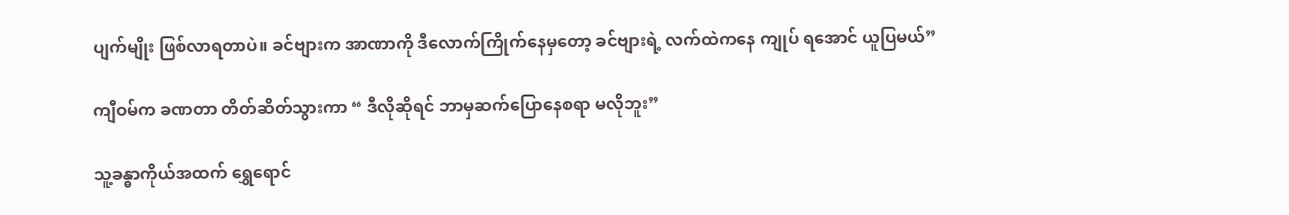ပျက်မျိုး ဖြစ်လာရတာပဲ။ ခင်ဗျားက အာဏာကို ဒီလောက်ကြိုက်နေမှတော့ ခင်ဗျားရဲ့ လက်ထဲကနေ ကျုပ် ရအောင် ယူပြမယ်”

ကျီဝမ်က ခဏတာ တိတ်ဆိတ်သွားကာ “ ဒီလိုဆိုရင် ဘာမှဆက်ပြောနေစရာ မလိုဘူး”

သူ့ခန္ဓာကိုယ်အထက် ရွှေရောင်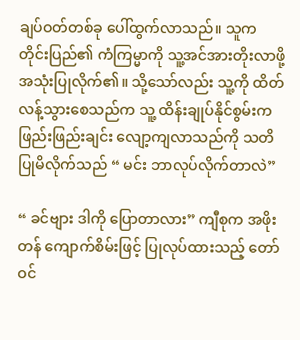ချပ်ဝတ်တစ်ခု ပေါ်ထွက်လာသည်။ သူက တိုင်းပြည်၏ ကံကြမ္မာကို သူ့အင်အားတိုးလာဖို့ အသုံးပြုလိုက်၏။ သို့သော်လည်း သူ့ကို ထိတ်လန့်သွားစေသည်က သူ့ ထိန်းချုပ်နိုင်စွမ်းက ဖြည်းဖြည်းချင်း လျော့ကျလာသည်ကို သတိပြုမိလိုက်သည် “ မင်း ဘာလုပ်လိုက်တာလဲ”

“ ခင်ဗျား ဒါကို ပြောတာလား” ကျီစုက အဖိုးတန် ကျောက်စိမ်းဖြင့် ပြုလုပ်ထားသည့် တော်ဝင်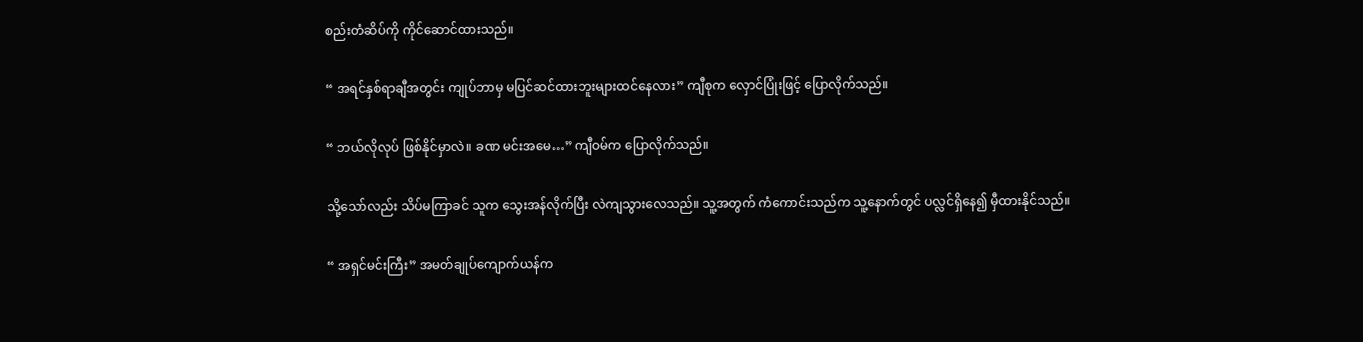စည်းတံဆိပ်ကို ကိုင်ဆောင်ထားသည်။

“ အရင်နှစ်ရာချီအတွင်း ကျုပ်ဘာမှ မပြင်ဆင်ထားဘူးများထင်နေလား” ကျီစုက လှောင်ပြုံးဖြင့် ပြောလိုက်သည်။

“ ဘယ်လိုလုပ် ဖြစ်နိုင်မှာလဲ။ ခဏ မင်းအမေ…” ကျီဝမ်က ပြောလိုက်သည်။

သို့သော်လည်း သိပ်မကြာခင် သူက သွေးအန်လိုက်ပြီး လဲကျသွားလေသည်။ သူ့အတွက် ကံကောင်းသည်က သူ့နောက်တွင် ပလ္လင်ရှိနေ၍ မှီထားနိုင်သည်။

“ အရှင်မင်းကြီး” အမတ်ချုပ်ကျောက်ယန်က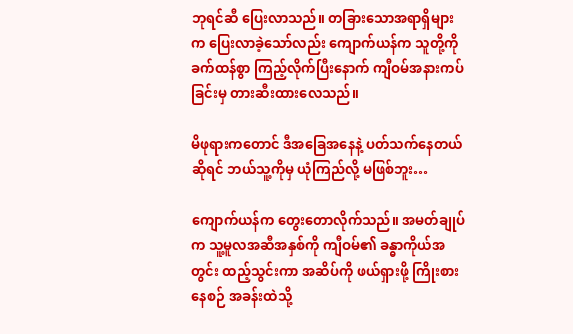ဘုရင်ဆီ ပြေးလာသည်။ တခြားသောအရာရှိများက ပြေးလာခဲ့သော်လည်း ကျောက်ယန်က သူတို့ကို ခက်ထန်စွာ ကြည့်လိုက်ပြီးနောက် ကျီဝမ်အနားကပ်ခြင်းမှ တားဆီးထားလေသည်။

မိဖုရားကတောင် ဒီအခြေအနေနဲ့ ပတ်သက်နေတယ်ဆိုရင် ဘယ်သူ့ကိုမှ ယုံကြည်လို့ မဖြစ်ဘူး…

ကျောက်ယန်က တွေးတောလိုက်သည်။ အမတ်ချုပ်က သူ့မူလအဆီအနှစ်ကို ကျီဝမ်၏ ခန္ဓာကိုယ်အတွင်း ထည့်သွင်းကာ အဆိပ်ကို ဖယ်ရှားဖို့ ကြိုးစားနေစဉ် အခန်းထဲသို့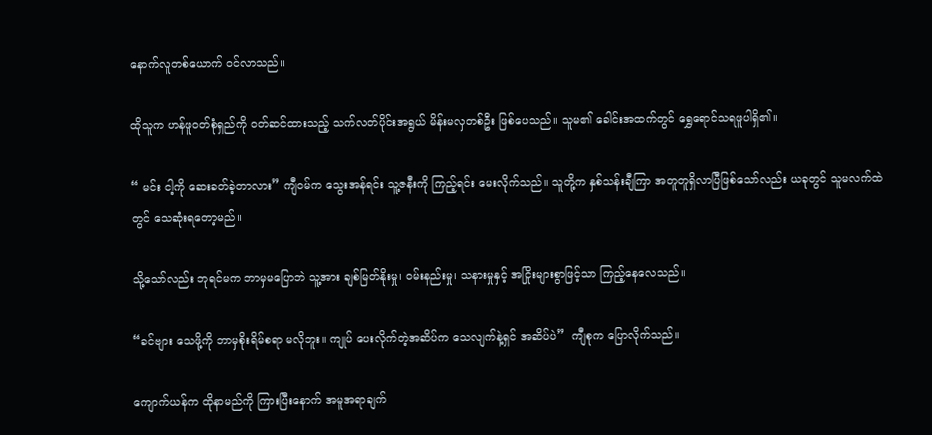နောက်လူတစ်ယောက် ဝင်လာသည်။

ထိုသူက ဟန်ဖူဝတ်စုံရှည်ကို ဝတ်ဆင်ထားသည့် သက်လတ်ပိုင်းအရွယ် မိန်းမလှတစ်ဦး ဖြစ်ပေသည်။ သူမ၏ ခေါင်းအထက်တွင် ရွှေရောင်သရဖူပါရှိ၏။

“ မင်း ငါ့ကို ဆေးခတ်ခဲ့တာလား” ကျီဝမ်က သွေးအန်ရင်း သူ့ဇနီးကို ကြည့်ရင်း မေးလိုက်သည်။ သူတို့က နှစ်သန်းချီကြာ အတူတူရှိလာပြီဖြစ်သော်လည်း ယခုတွင် သူမလက်ထဲတွင် သေဆုံးရတော့မည်။

သို့သော်လည်း ဘုရင်မက ဘာမှမပြောဘဲ သူ့အား ချစ်မြတ်နိုးမှု၊ ဝမ်းနည်းမှု၊ သနားမှုနှင့် အငြိုးများစွာဖြင့်သာ ကြည့်နေလေသည်။

“ခင်ဗျား သေဖို့ကို ဘာမှစိုးရိမ်စရာ မလိုဘူး။ ကျုပ် ပေးလိုက်တဲ့အဆိပ်က သေလျက်နဲ့ရှင် အဆိပ်ပဲ”  ကျီစုက ပြောလိုက်သည်။

ကျောက်ယန်က ထိုနာမည်ကို ကြားပြီးနောက် အမူအရာချက်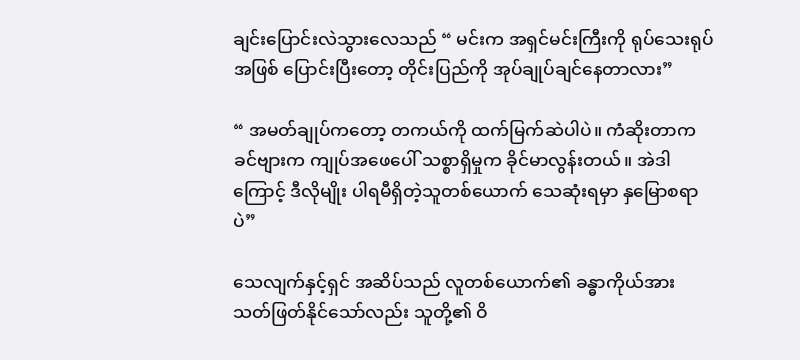ချင်းပြောင်းလဲသွားလေသည် “ မင်းက အရှင်မင်းကြီးကို ရုပ်သေးရုပ်အဖြစ် ပြောင်းပြီးတော့ တိုင်းပြည်ကို အုပ်ချုပ်ချင်နေတာလား”

“ အမတ်ချုပ်ကတော့ တကယ်ကို ထက်မြက်ဆဲပါပဲ။ ကံဆိုးတာက ခင်ဗျားက ကျုပ်အဖေပေါ် သစ္စာရှိမှုက ခိုင်မာလွန်းတယ်။ အဲဒါကြောင့် ဒီလိုမျိုး ပါရမီရှိတဲ့သူတစ်ယောက် သေဆုံးရမှာ နှမြောစရာပဲ”

သေလျက်နှင့်ရှင် အဆိပ်သည် လူတစ်ယောက်၏ ခန္ဓာကိုယ်အား သတ်ဖြတ်နိုင်သော်လည်း သူတို့၏ ဝိ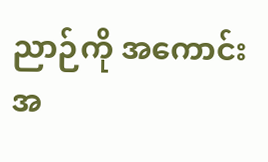ညာဉ်ကို အကောင်းအ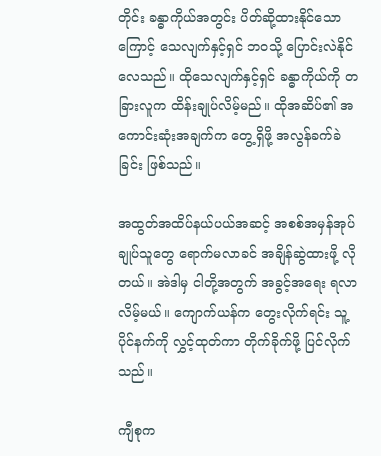တိုင်း ခန္ဓာကိုယ်အတွင်း ပိတ်ဆို့ထားနိုင်သောကြောင့် သေလျက်နှင့်ရှင် ဘဝသို့ ပြောင်းလဲနိုင်လေသည်။ ထိုသေလျက်နှင့်ရှင် ခန္ဓာကိုယ်ကို တခြားလူက ထိန်းချုပ်လိမ့်မည်။ ထိုအဆိပ်၏ အကောင်းဆုံးအချက်က တွေ့ရှိဖို့ အလွန်ခက်ခဲခြင်း ဖြစ်သည်။

အထွတ်အထိပ်နယ်ပယ်အဆင့် အစစ်အမှန်အုပ်ချုပ်သူတွေ ရောက်မလာခင် အချိန်ဆွဲထားဖို့ လိုတယ်။ အဲဒါမှ ငါတို့အတွက် အခွင့်အရေး ရလာလိမ့်မယ်။ ကျောက်ယန်က တွေးလိုက်ရင်း သူ့ပိုင်နက်ကို လွှင့်ထုတ်ကာ တိုက်ခိုက်ဖို့ ပြင်လိုက်သည်။

ကျီစုက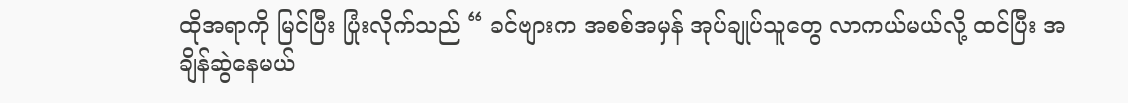ထိုအရာကို မြင်ပြီး ပြုံးလိုက်သည် “ ခင်ဗျားက အစစ်အမှန် အုပ်ချုပ်သူတွေ လာကယ်မယ်လို့ ထင်ပြီး အချိန်ဆွဲနေမယ်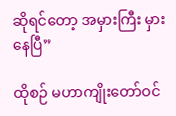ဆိုရင်တော့ အမှားကြီး မှားနေပြီ”

ထိုစဉ် မဟာကျိုးတော်ဝင်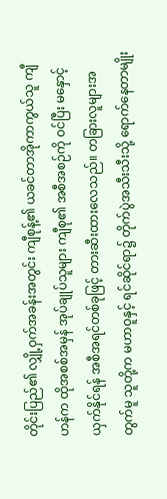တိုင်းပြည်၏ လျှို့ဝှက်အခန်းအတွင်း ကျီစုန့်၏ ယခင်တာအိုကာကွယ်သူ ကျီဟန်က ထိုအစစ်အမှန် အုပ်ချုပ်သူများ ကျီစု၏ အစီအစဉ်ကို ဝင်ပြီး မနှောင့်ယှက်နိုင်ရန် အစီအရင်တစ်ခုဖြင့် တားဆီးထားလေသည်။ တခြားလူများအတွက်မူ သူတို့က မဟာဝူနှင့် ရင်ဆိုင်ရာ၌ တိုက်ပွဲအသီးသီးသို့ ရောက်နေတာမျိုး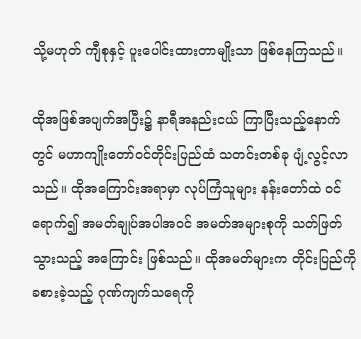သို့မဟုတ် ကျီစုနှင့် ပူးပေါင်းထားတာမျိုးသာ ဖြစ်နေကြသည်။

ထိုအဖြစ်အပျက်အပြီး၌ နာရီအနည်းငယ် ကြာပြီးသည့်နောက်တွင် မဟာကျိုးတော်ဝင်တိုင်းပြည်ထံ သတင်းတစ်ခု ပျံ့လွင့်လာသည်။ ထိုအကြောင်းအရာမှာ လုပ်ကြံသူများ နန်းတော်ထဲ ဝင်ရောက်၍ အမတ်ချုပ်အပါအဝင် အမတ်အများစုကို သတ်ဖြတ်သွားသည့် အကြောင်း ဖြစ်သည်။ ထိုအမတ်များက တိုင်းပြည်ကို ခစားခဲ့သည့် ဂုဏ်ကျက်သရေကို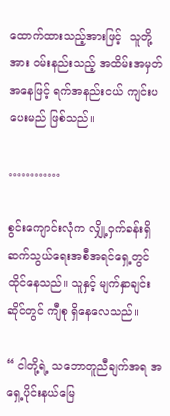ထောက်ထားသည့်အားဖြင့်  သူတို့အား ဝမ်းနည်းသည့် အထိမ်းအမှတ်အနေဖြင့် ရက်အနည်းငယ် ကျင်းပပေးမည် ဖြစ်သည်။

…………

စွင်းကျောင်းလုံက လျှို့ဝှက်ခန်းရှိ ဆက်သွယ်ရေးအစီအရင်ရှေ့တွင် ထိုင်နေသည်။ သူနှင့် မျက်နှာချင်းဆိုင်တွင် ကျီစု ရှိနေလေသည်။

“ ငါတို့ရဲ့ သဘောတူညီချက်အရ အရှေ့ပိုင်းနယ်မြေ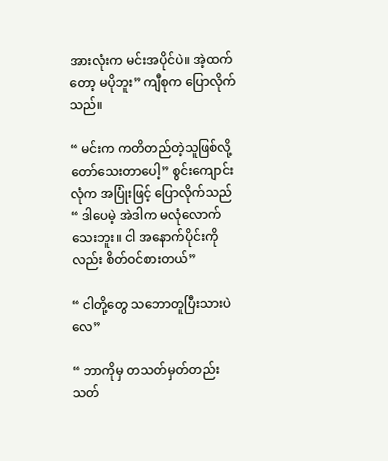အားလုံးက မင်းအပိုင်ပဲ။ အဲ့ထက်တော့ မပိုဘူး” ကျီစုက ပြောလိုက်သည်။

“ မင်းက ကတိတည်တဲ့သူဖြစ်လို့ တော်သေးတာပေါ့” စွင်းကျောင်းလုံက အပြုံးဖြင့် ပြောလိုက်သည် “ ဒါပေမဲ့ အဲဒါက မလုံလောက်သေးဘူး။ ငါ အနောက်ပိုင်းကိုလည်း စိတ်ဝင်စားတယ်”

“ ငါတို့တွေ သဘောတူပြီးသားပဲလေ”

“ ဘာကိုမှ တသတ်မှတ်တည်း သတ်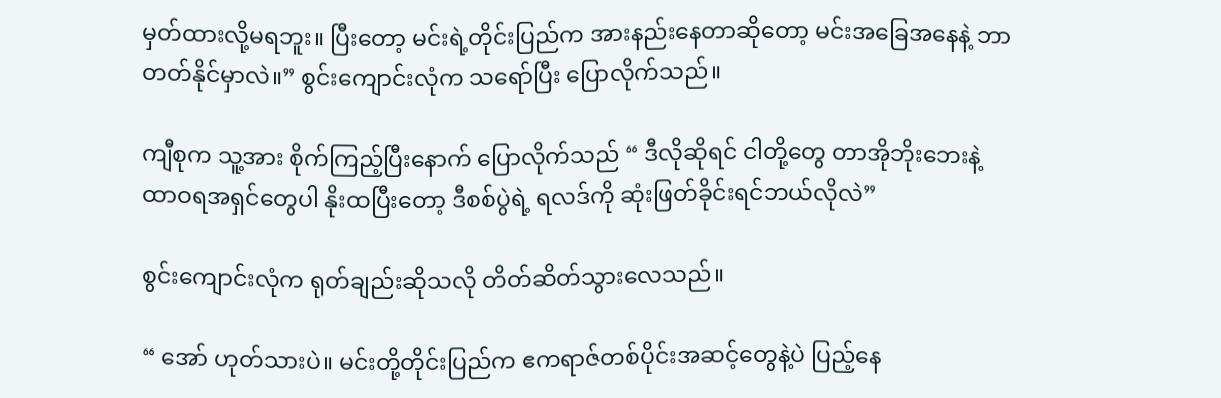မှတ်ထားလို့မရဘူး။ ပြီးတော့ မင်းရဲ့တိုင်းပြည်က အားနည်းနေတာဆိုတော့ မင်းအခြေအနေနဲ့ ဘာတတ်နိုင်မှာလဲ။” စွင်းကျောင်းလုံက သရော်ပြီး ပြောလိုက်သည်။

ကျီစုက သူ့အား စိုက်ကြည့်ပြီးနောက် ပြောလိုက်သည် “ ဒီလိုဆိုရင် ငါတို့တွေ တာအိုဘိုးဘေးနဲ့ ထာဝရအရှင်တွေပါ နိုးထပြီးတော့ ဒီစစ်ပွဲရဲ့ ရလဒ်ကို ဆုံးဖြတ်ခိုင်းရင်ဘယ်လိုလဲ”

စွင်းကျောင်းလုံက ရုတ်ချည်းဆိုသလို တိတ်ဆိတ်သွားလေသည်။

“ အော် ဟုတ်သားပဲ။ မင်းတို့တိုင်းပြည်က ဧကရာဇ်တစ်ပိုင်းအဆင့်တွေနဲ့ပဲ ပြည့်နေ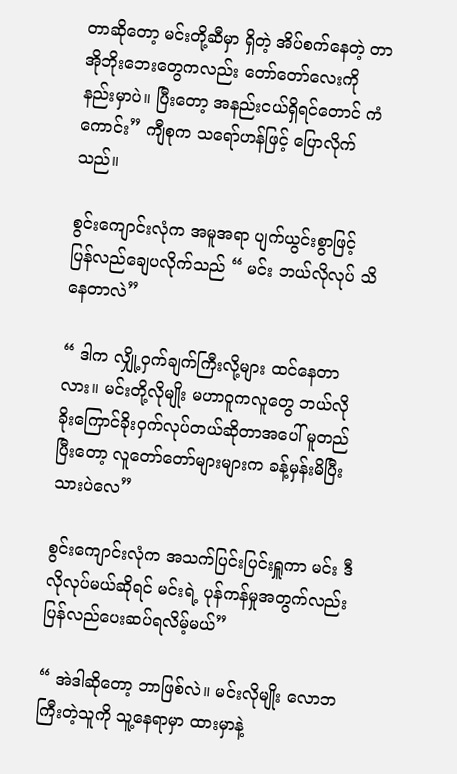တာဆိုတော့ မင်းတို့ဆီမှာ ရှိတဲ့ အိပ်စက်နေတဲ့ တာအိုဘိုးဘေးတွေကလည်း တော်တော်လေးကို နည်းမှာပဲ။ ပြီးတော့ အနည်းငယ်ရှိရင်တောင် ကံကောင်း” ကျီစုက သရော်ဟန်ဖြင့် ပြောလိုက်သည်။

စွင်းကျောင်းလုံက အမူအရာ ပျက်ယွင်းစွာဖြင့် ပြန်လည်ချေပလိုက်သည် “ မင်း ဘယ်လိုလုပ် သိနေတာလဲ”

“ ဒါက လျှို့ဝှက်ချက်ကြီးလို့များ ထင်နေတာလား။ မင်းတို့လိုမျိုး မဟာဝူကလူတွေ ဘယ်လို ခိုးကြောင်ခိုးဝှက်လုပ်တယ်ဆိုတာအပေါ် မူတည်ပြီးတော့ လူတော်တော်များများက ခန့်မှန်းမိပြီးသားပဲလေ”

စွင်းကျောင်းလုံက အသက်ပြင်းပြင်းရှူကာ မင်း ဒီလိုလုပ်မယ်ဆိုရင် မင်းရဲ့ ပုန်ကန်မှုအတွက်လည်း ပြန်လည်ပေးဆပ်ရလိမ့်မယ်”

“ အဲဒါဆိုတော့ ဘာဖြစ်လဲ။ မင်းလိုမျိုး လောဘကြီးတဲ့သူကို သူ့နေရာမှာ ထားမှာနဲ့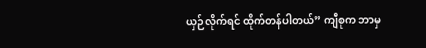ယှဉ်လိုက်ရင် ထိုက်တန်ပါတယ်” ကျီစုက ဘာမှ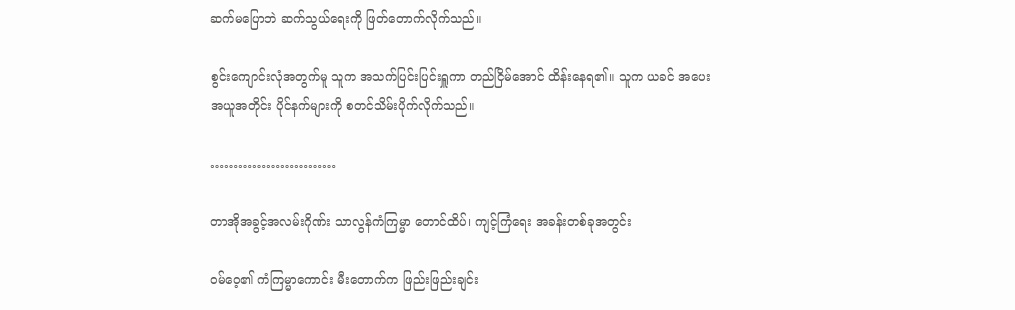ဆက်မပြောဘဲ ဆက်သွယ်ရေးကို ဖြတ်တောက်လိုက်သည်။

စွင်းကျောင်းလုံအတွက်မူ သူက အသက်ပြင်းပြင်းရှူကာ တည်ငြိမ်အောင် ထိန်းနေရ၏။ သူက ယခင် အပေးအယူအတိုင်း ပိုင်နက်များကို စတင်သိမ်းပိုက်လိုက်သည်။

………………………

တာအိုအခွင့်အလမ်းဂိုဏ်း သာလွန်ကံကြမ္မာ တောင်ထိပ်၊ ကျင့်ကြံရေး အခန်းတစ်ခုအတွင်း

ဝမ်ဝေ့၏ ကံကြမ္မာကောင်း မီးတောက်က ဖြည်းဖြည်းချင်း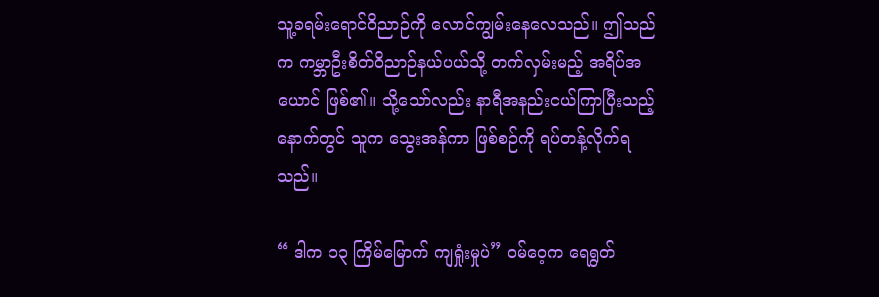သူ့ခရမ်းရောင်ဝိညာဉ်ကို လောင်ကျွမ်းနေလေသည်။ ဤသည်က ကမ္ဘာဦးစိတ်ဝိညာဉ်နယ်ပယ်သို့ တက်လှမ်းမည့် အရိပ်အယောင် ဖြစ်၏။ သို့သော်လည်း နာရီအနည်းငယ်ကြာပြီးသည့်နောက်တွင် သူက သွေးအန်ကာ ဖြစ်စဉ်ကို ရပ်တန့်လိုက်ရသည်။

“ ဒါက ၁၃ ကြိမ်မြောက် ကျရှုံးမှုပဲ” ဝမ်ဝေ့က ရေရွတ်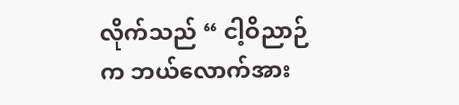လိုက်သည် “ ငါ့ဝိညာဉ်က ဘယ်လောက်အား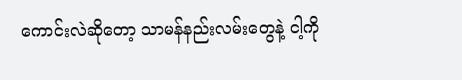ကောင်းလဲဆိုတော့ သာမန်နည်းလမ်းတွေနဲ့ ငါ့ကို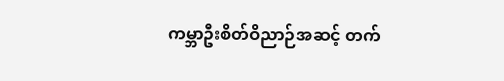ကမ္ဘာဦးစိတ်ဝိညာဉ်အဆင့် တက်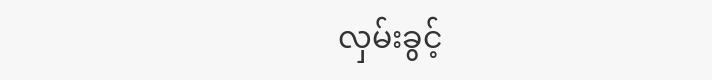လှမ်းခွင့်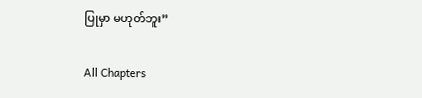ပြုမှာ မဟုတ်ဘူး”

All Chapters